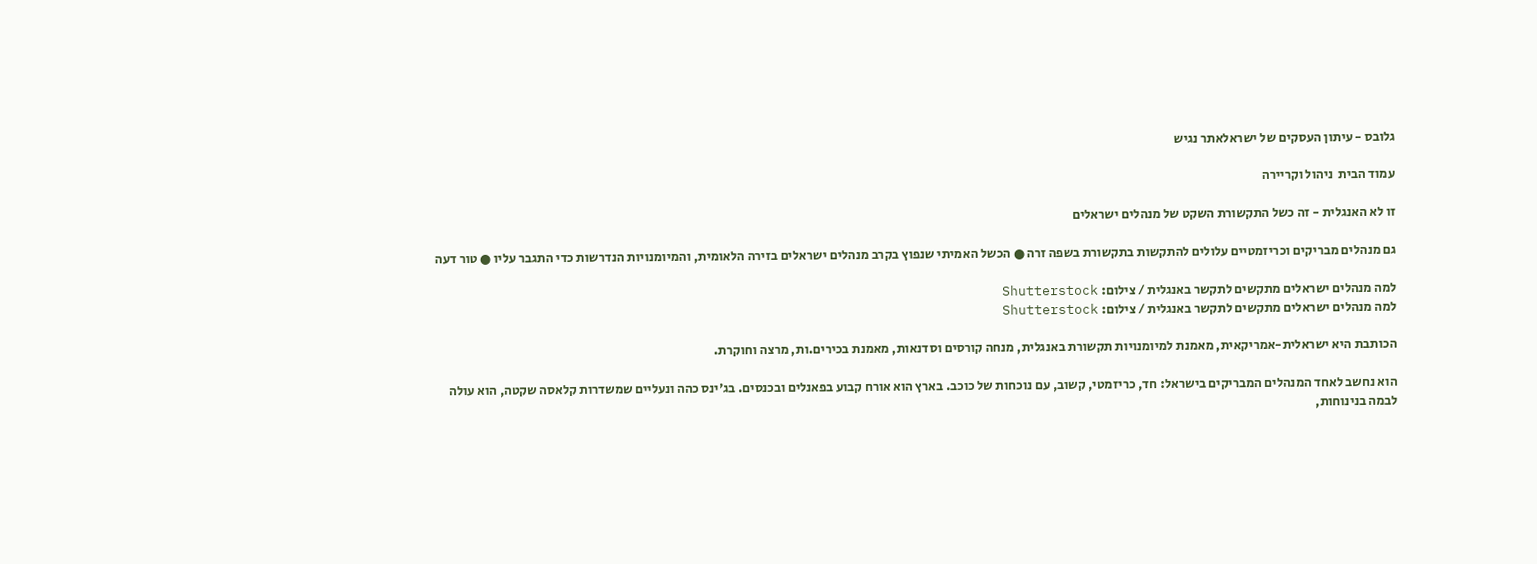גלובס - עיתון העסקים של ישראלאתר נגיש

עמוד הבית  ניהול וקריירה

זו לא האנגלית - זה כשל התקשורת השקט של מנהלים ישראלים

גם מנהלים מבריקים וכריזמטיים עלולים להתקשות בתקשורת בשפה זרה ● הכשל האמיתי שנפוץ בקרב מנהלים ישראלים בזירה הלאומית, והמיומנויות הנדרשות כדי התגבר עליו ● טור דעה

למה מנהלים ישראלים מתקשים לתקשר באנגלית / צילום: Shutterstock
למה מנהלים ישראלים מתקשים לתקשר באנגלית / צילום: Shutterstock

הכותבת היא ישראלית-אמריקאית, מאמנת למיומנויות תקשורת באנגלית, מנחה קורסים וסדנאות, מאמנת בכירים.ות, מרצה וחוקרת.

הוא נחשב לאחד המנהלים המבריקים בישראל: חד, כריזמטי, קשוב, עם נוכחות של כוכב. בארץ הוא אורח קבוע בפאנלים ובכנסים. בג'ינס כהה ונעליים שמשדרות קלאסה שקטה, הוא עולה לבמה בנינוחות,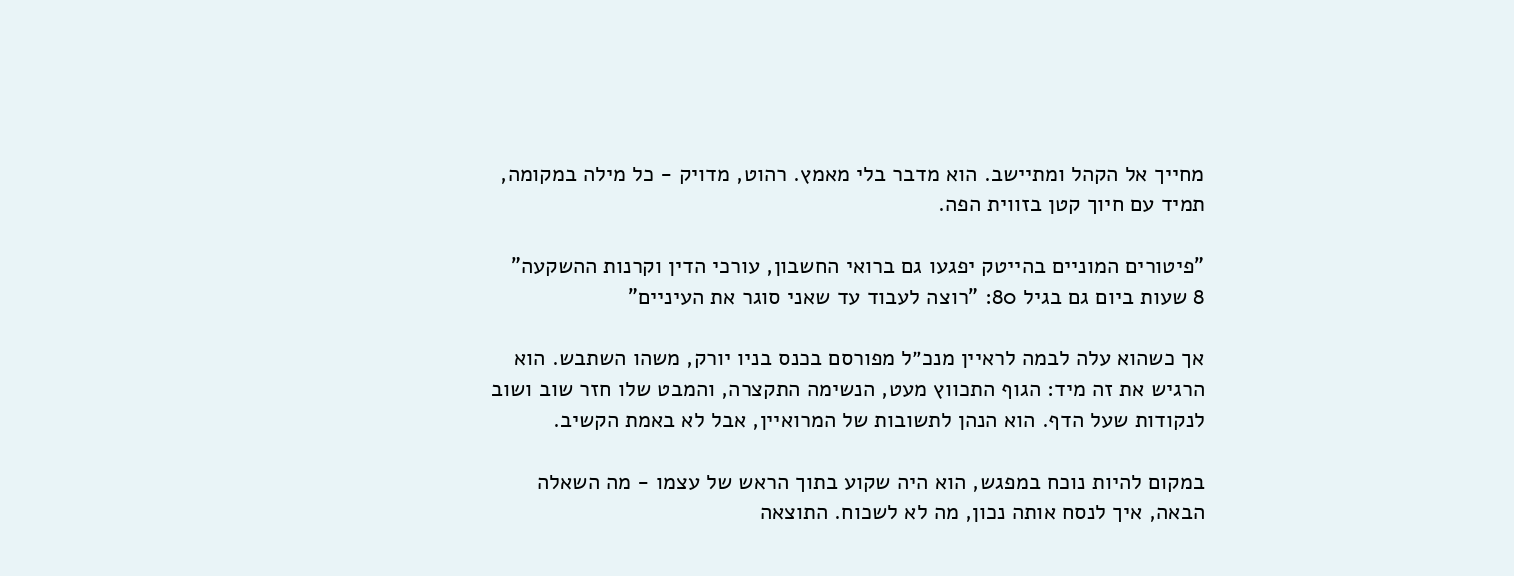מחייך אל הקהל ומתיישב. הוא מדבר בלי מאמץ. רהוט, מדויק - כל מילה במקומה, תמיד עם חיוך קטן בזווית הפה.

"פיטורים המוניים בהייטק יפגעו גם ברואי החשבון, עורכי הדין וקרנות ההשקעה"
8 שעות ביום גם בגיל 80: "רוצה לעבוד עד שאני סוגר את העיניים"

אך כשהוא עלה לבמה לראיין מנכ״ל מפורסם בכנס בניו יורק, משהו השתבש. הוא הרגיש את זה מיד: הגוף התכווץ מעט, הנשימה התקצרה, והמבט שלו חזר שוב ושוב לנקודות שעל הדף. הוא הנהן לתשובות של המרואיין, אבל לא באמת הקשיב.

במקום להיות נוכח במפגש, הוא היה שקוע בתוך הראש של עצמו - מה השאלה הבאה, איך לנסח אותה נכון, מה לא לשכוח. התוצאה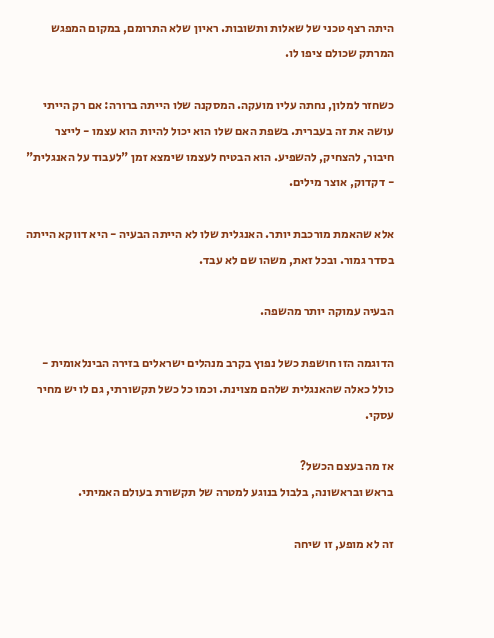היתה רצף טכני של שאלות ותשובות. ראיון שלא התרומם, במקום המפגש המרתק שכולם ציפו לו.

כשחזר למלון, נחתה עליו מועקה. המסקנה שלו הייתה ברורה: אם רק הייתי עושה את זה בעברית. בשפת האם שלו הוא יכול להיות הוא עצמו - לייצר חיבור, להצחיק, להשפיע. הוא הבטיח לעצמו שימצא זמן "לעבוד על האנגלית" - דקדוק, אוצר מילים.

אלא שהאמת מורכבת יותר. האנגלית שלו לא הייתה הבעיה - היא דווקא הייתה בסדר גמור. ובכל זאת, משהו שם לא עבד.

הבעיה עמוקה יותר מהשפה.

הדוגמה הזו חושפת כשל נפוץ בקרב מנהלים ישראלים בזירה הבינלאומית - כולל כאלה שהאנגלית שלהם מצוינת. וכמו כל כשל תקשורתי, גם לו יש מחיר עסקי.

אז מה בעצם הכשל?
בראש ובראשונה, בלבול בנוגע למטרה של תקשורת בעולם האמיתי.

זה לא מופע, זו שיחה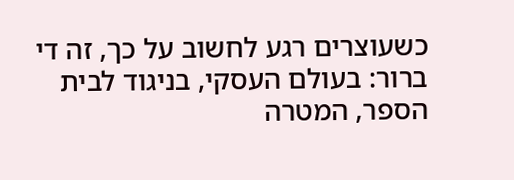כשעוצרים רגע לחשוב על כך, זה די ברור: בעולם העסקי, בניגוד לבית הספר, המטרה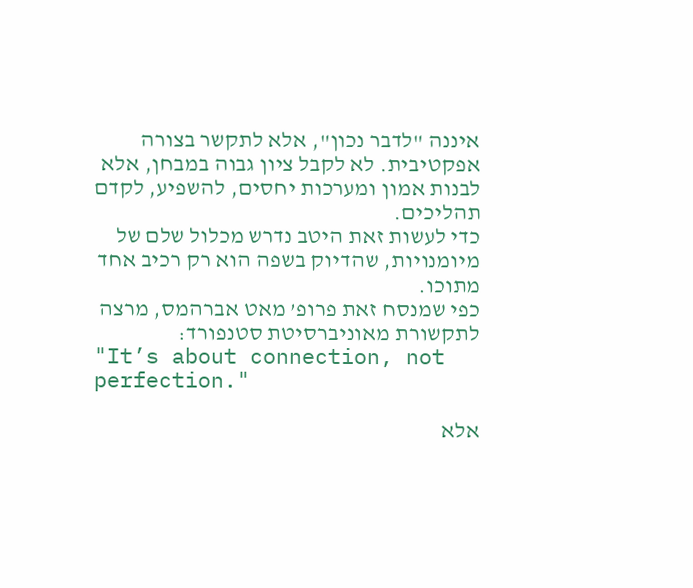איננה "לדבר נכון", אלא לתקשר בצורה אפקטיבית. לא לקבל ציון גבוה במבחן, אלא לבנות אמון ומערכות יחסים, להשפיע, לקדם תהליכים.
כדי לעשות זאת היטב נדרש מכלול שלם של מיומנויות, שהדיוק בשפה הוא רק רכיב אחד מתוכו.
כפי שמנסח זאת פרופ’ מאט אברהמס, מרצה לתקשורת מאוניברסיטת סטנפורד:
"It’s about connection, not perfection."

אלא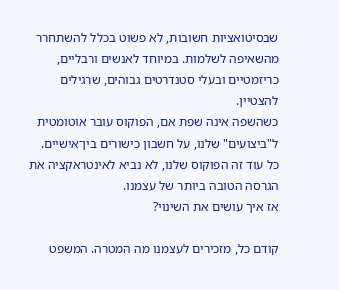שבסיטואציות חשובות, לא פשוט בכלל להשתחרר מהשאיפה לשלמות. במיוחד לאנשים ורבליים, כריזמטיים ובעלי סטנדרטים גבוהים, שרגילים להצטיין.
כשהשפה אינה שפת אם, הפוקוס עובר אוטומטית ל"ביצועים" שלנו, על חשבון כישורים בין־אישיים.
כל עוד זה הפוקוס שלנו, לא נביא לאינטראקציה את הגרסה הטובה ביותר של עצמנו.
אז איך עושים את השינוי?

קודם כל, מזכירים לעצמנו מה המטרה. המשפט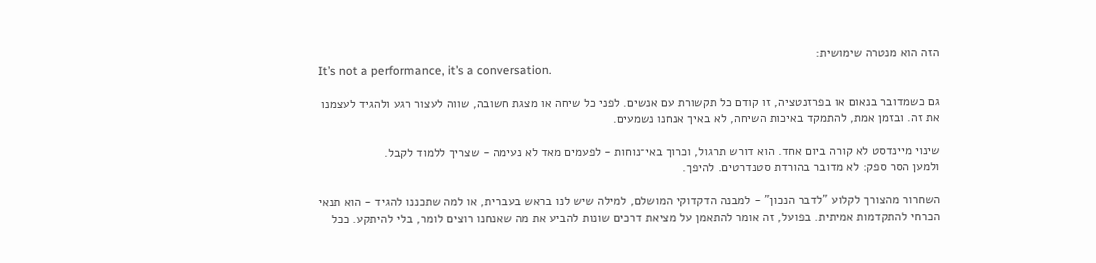הזה הוא מנטרה שימושית:
It’s not a performance, it’s a conversation.

גם כשמדובר בנאום או בפרזנטציה, זו קודם כל תקשורת עם אנשים. לפני כל שיחה או מצגת חשובה, שווה לעצור רגע ולהגיד לעצמנו את זה. ובזמן אמת, להתמקד באיכות השיחה, לא באיך אנחנו נשמעים.

שינוי מיינדסט לא קורה ביום אחד. הוא דורש תרגול, וכרוך באי־נוחות - לפעמים מאד לא נעימה - שצריך ללמוד לקבל.
ולמען הסר ספק: לא מדובר בהורדת סטנדרטים. להיפך.

השחרור מהצורך לקלוע "לדבר הנכון" - למבנה הדקדוקי המושלם, למילה שיש לנו בראש בעברית, או למה שתכננו להגיד - הוא תנאי הכרחי להתקדמות אמיתית. בפועל, זה אומר להתאמן על מציאת דרכים שונות להביע את מה שאנחנו רוצים לומר, בלי להיתקע. ככל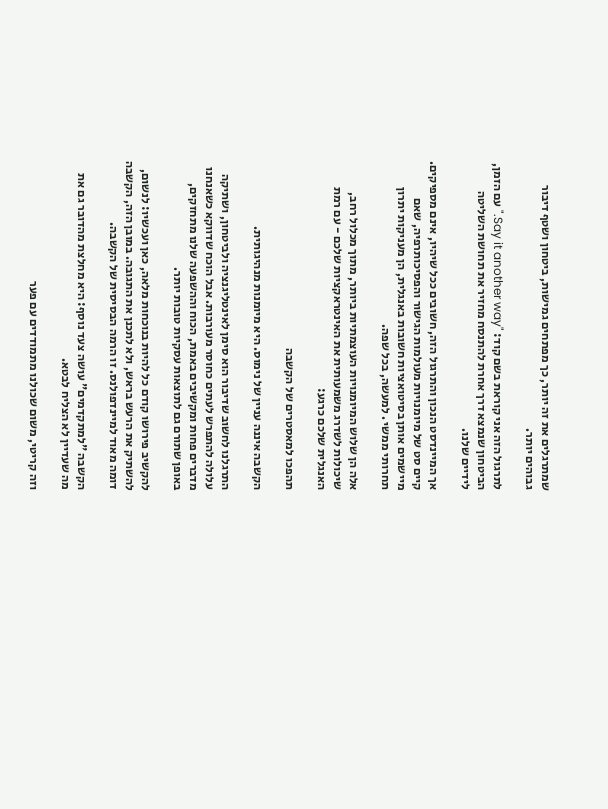שמתרגלים את זה יותר, כך מפתחים גמישות, ביטחון ושטף דיבור גבוהים יותר.

לתרגול הזה אני קוראת בשם קוד: "Say it another way." עם הזמן, הביטחון שנמצא דרך אחרת להתנסח מחזיר את תחושת השליטה לידיים שלנו.

אך המיינדסט הנכון והתרגול הזה, חשובים ככל שיהיו, אינם מספיקים.
קיים סט של מיומנויות מעולמות הגישור והפסיכותרפיה, שאם מיישמים אותן בסיטואציות חשובות באנגלית, הן מעניקות יתרון תחרותי ממשי . למעשה, בכל שפה.

אלה הן שלוש המיומנויות העוצמתיות ביותר, מתוך מכלול רחב, שיכולות לשדרג משמעותית את האינטראקציות שלכם - עם רמת האנגלית שלכם כרגע:

תהפכו למאסטרים של הקשבה

הקשבה איננה עניין של נימוס. היא מיומנות מנהיגותית.

התרגלנו לחשוב שדיבור הוא סימן לאינטליגנציה ולביטחון, ושתיקה עלולה להתפרש לעתים כחוסר מעורבות. אבל הוכח שדווקא כשאנחנו מדברים פחות ומקשיבים באמת, הכוח וההשפעה שלנו מתחזקים, באופן שתורם גם לתוצאות עסקיות טובות יותר.

להקשיב פירושו קודם כל להיות בנוכחות מלאה, כאן ועכשיו: לנשום, להשתיק את הרעש בראש, ולא לתכנן את התגובה. במובן הזה, הקשבה דומה מאוד למיינדפולנס. זו הרמה הבסיסית של הקשבה.

הקשבה "למתקדמים" עושה צעד נוסף: היא מחלצת מהדובר גם את מה שעדיין לא הצליח לבטא.

וזה קריטי, משום שכולנו מתמודדים עם פער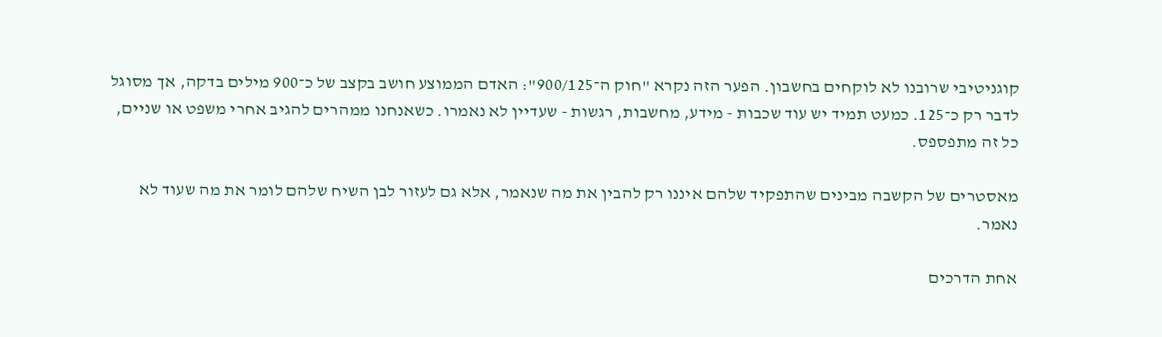קוגניטיבי שרובנו לא לוקחים בחשבון. הפער הזה נקרא "חוק ה־900/125": האדם הממוצע חושב בקצב של כ־900 מילים בדקה, אך מסוגל לדבר רק כ־125. כמעט תמיד יש עוד שכבות - מידע, מחשבות, רגשות - שעדיין לא נאמרו. כשאנחנו ממהרים להגיב אחרי משפט או שניים, כל זה מתפספס.

מאסטרים של הקשבה מבינים שהתפקיד שלהם איננו רק להבין את מה שנאמר, אלא גם לעזור לבן השיח שלהם לומר את מה שעוד לא נאמר.

אחת הדרכים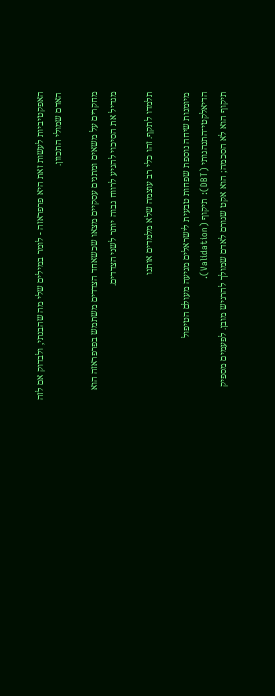האפקטיביות לעשות זאת היא פרפראזה - לומר במילים שלי מה שהבנתי, ולבדוק אם לזה האדם שמולי התכוון.

מחקרים על משאים ומתנים עסקיים מצאו שכשאחד הצדדים משתמש בפרפראזה הוא מגדיל את הסיכוי להגיע לרווח גבוה יותר לשני הצדדים.

תלמדו לתקף. זהו כלי רב עוצמה שלא מלמדים אותנו

מיומנות שיחה נוספת שפחות טבעית לישראלים מגיעה מעולם הטיפול הדיאלקטי־התנהגותי (DBT): תיקוף (Validation).
תיקוף הוא לא הסכמה; הוא אקט שגורם לאדם שמולך להרגיש מובן. לפעמים מספיק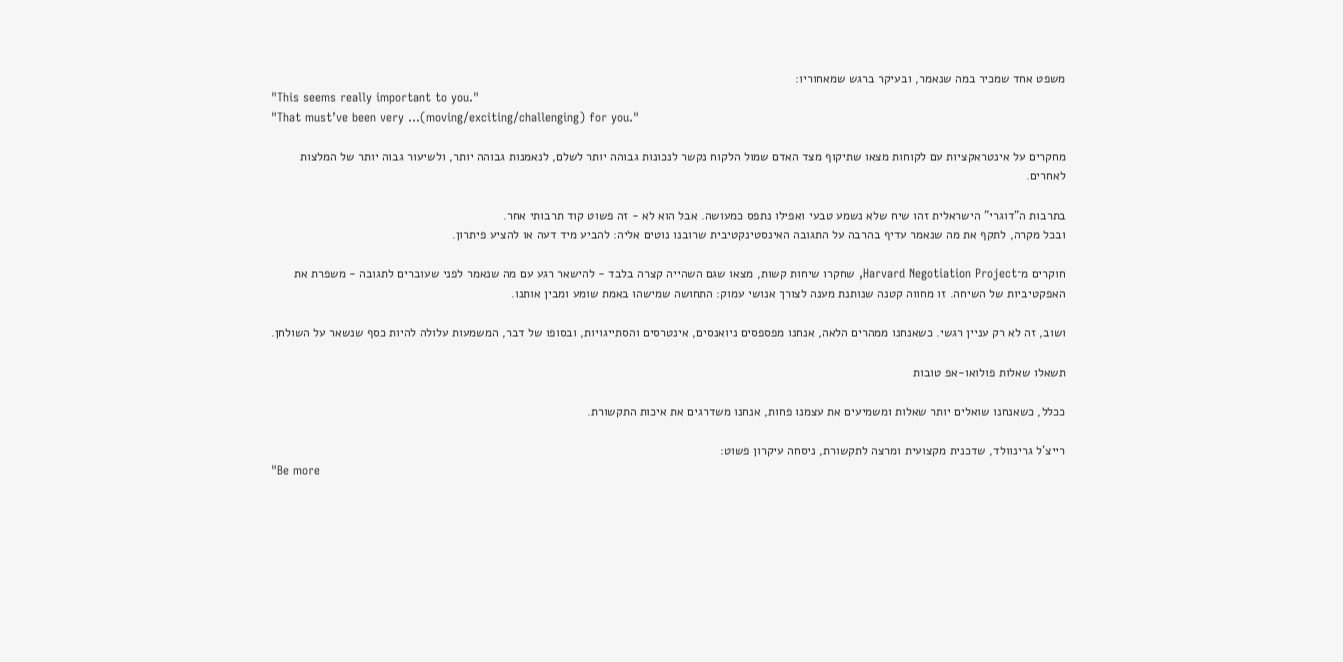משפט אחד שמכיר במה שנאמר, ובעיקר ברגש שמאחוריו:
"This seems really important to you."
"That must’ve been very …(moving/exciting/challenging) for you."

מחקרים על אינטראקציות עם לקוחות מצאו שתיקוף מצד האדם שמול הלקוח נקשר לנכונות גבוהה יותר לשלם, לנאמנות גבוהה יותר, ולשיעור גבוה יותר של המלצות לאחרים.

בתרבות ה"דוגרי" הישראלית זהו שיח שלא נשמע טבעי ואפילו נתפס כמעושה. אבל הוא לא - זה פשוט קוד תרבותי אחר.
ובכל מקרה, לתקף את מה שנאמר עדיף בהרבה על התגובה האינסטינקטיבית שרובנו נוטים אליה: להביע מיד דעה או להציע פיתרון.

חוקרים מ־Harvard Negotiation Project, שחקרו שיחות קשות, מצאו שגם השהייה קצרה בלבד - להישאר רגע עם מה שנאמר לפני שעוברים לתגובה - משפרת את האפקטיביות של השיחה. זו מחווה קטנה שנותנת מענה לצורך אנושי עמוק: התחושה שמישהו באמת שומע ומבין אותנו.

ושוב, זה לא רק עניין רגשי. כשאנחנו ממהרים הלאה, אנחנו מפספסים ניואנסים, אינטרסים והסתייגויות, ובסופו של דבר, המשמעות עלולה להיות כסף שנשאר על השולחן.

תשאלו שאלות פולואו-אפ טובות

ככלל, כשאנחנו שואלים יותר שאלות ומשמיעים את עצמנו פחות, אנחנו משדרגים את איכות התקשורת.

רייצ'ל גרינוולד, שדכנית מקצועית ומרצה לתקשורת, ניסחה עיקרון פשוט:
"Be more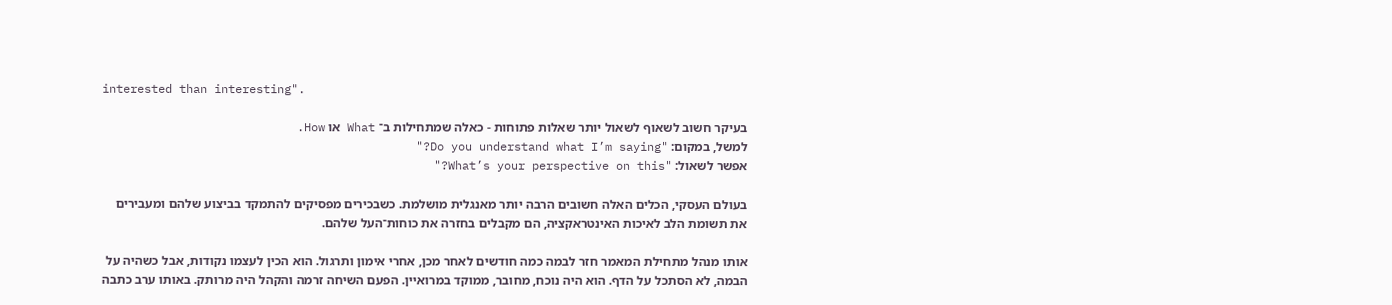interested than interesting".

בעיקר חשוב לשאוף לשאול יותר שאלות פתוחות - כאלה שמתחילות ב־ What או How.
למשל, במקום: "Do you understand what I’m saying?"
אפשר לשאול: "What’s your perspective on this?"

בעולם העסקי, הכלים האלה חשובים הרבה יותר מאנגלית מושלמת. כשבכירים מפסיקים להתמקד בביצוע שלהם ומעבירים את תשומת הלב לאיכות האינטראקציה, הם מקבלים בחזרה את כוחות־העל שלהם.

אותו מנהל מתחילת המאמר חזר לבמה כמה חודשים לאחר מכן, אחרי אימון ותרגול. הוא הכין לעצמו נקודות, אבל כשהיה על הבמה, לא הסתכל על הדף. הוא היה נוכח, מחובר, ממוקד במרואיין. הפעם השיחה זרמה והקהל היה מרותק. באותו ערב כתבה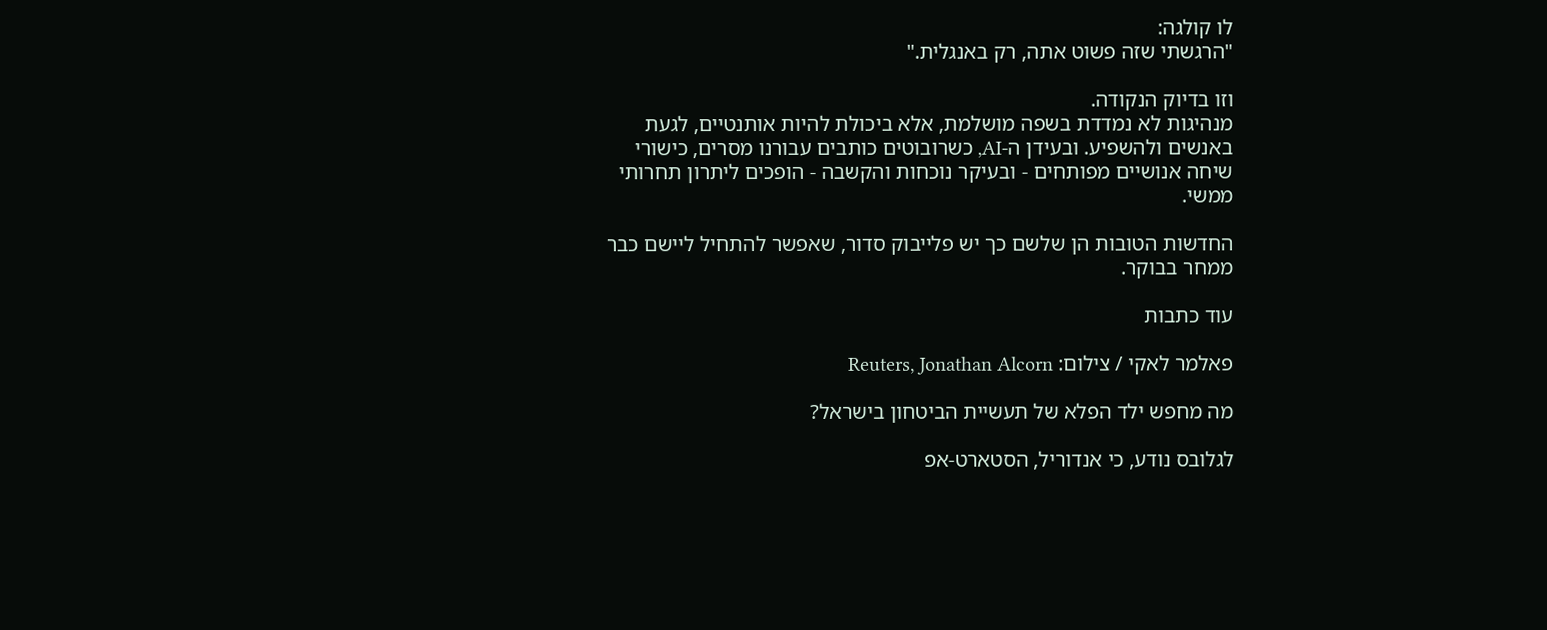לו קולגה:
"הרגשתי שזה פשוט אתה, רק באנגלית."

וזו בדיוק הנקודה.
מנהיגות לא נמדדת בשפה מושלמת, אלא ביכולת להיות אותנטיים, לגעת באנשים ולהשפיע. ובעידן ה-AI, כשרובוטים כותבים עבורנו מסרים, כישורי שיחה אנושיים מפותחים - ובעיקר נוכחות והקשבה - הופכים ליתרון תחרותי ממשי.

החדשות הטובות הן שלשם כך יש פלייבוק סדור, שאפשר להתחיל ליישם כבר ממחר בבוקר.

עוד כתבות

פאלמר לאקי / צילום: Reuters, Jonathan Alcorn

מה מחפש ילד הפלא של תעשיית הביטחון בישראל?

לגלובס נודע, כי אנדוריל, הסטארט-אפ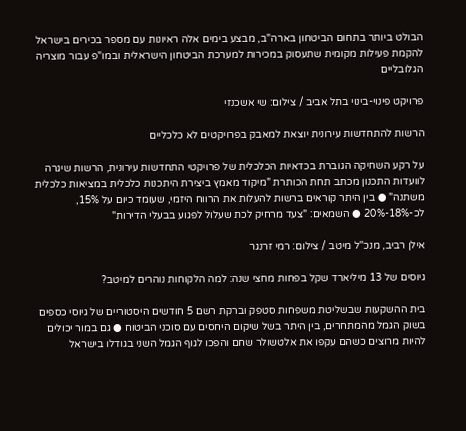הבולט ביותר בתחום הביטחון בארה"ב, מבצע בימים אלה ראיונות עם מספר בכירים בישראל להקמת פעילות מקומית שתעסוק במכירות למערכת הביטחון הישראלית ובמו"פ עבור מוצריה הגלובליים

פרויקט פינוי-בינוי בתל אביב / צילום: שי אשכנזי

הרשות להתחדשות עירונית יוצאת למאבק בפרויקטים לא כלכליים

על רקע השחיקה הגוברת בכדאיות הכלכלית של פרויקטי התחדשות עירונית, הרשות שיגרה לוועדות התכנון מכתב תחת הכותרת "מיקוד מאמץ ביצירת היתכנות כלכלית במציאות כלכלית משתנה" ● בין היתר קוראים ברשות להעלות את הרווח היזמי, שעומד כיום על 15%, לכ-18%-20% ● השמאים: "צעד מרחיק לכת שעלול לפגוע בבעלי הדירות"

אילן רביב, מנכ''ל מיטב / צילום: רמי זרנגר

גיוסים של 13 מיליארד שקל בפחות מחצי שנה: למה הלקוחות נוהרים למיטב?

בית ההשקעות שבשליטת משפחות סטפק וברקת רשם 5 חודשים היסטוריים של גיוסי כספים בשוק הגמל מהמתחרים, בין היתר בשל שיקום היחסים עם סוכני הביטוח ● גם במור יכולים להיות מרוצים כשהם עקפו את אלטשולר שחם והפכו לגוף הגמל השני בגודלו בישראל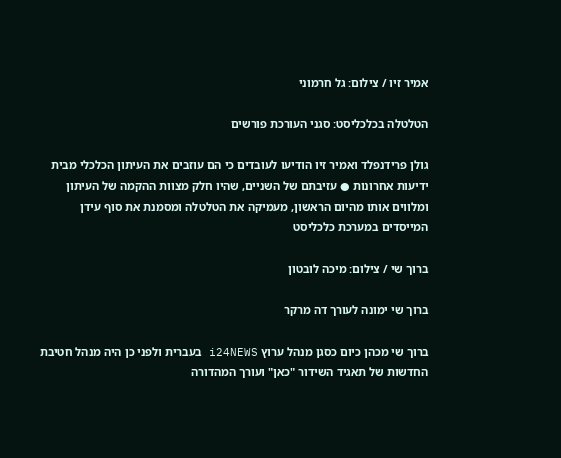אמיר זיו / צילום: גל חרמוני

הטלטלה בכלכליסט: סגני העורכת פורשים

גולן פרידנפלד ואמיר זיו הודיעו לעובדים כי הם עוזבים את העיתון הכלכלי מבית ידיעות אחרונות ● עזיבתם של השניים, שהיו חלק מצוות ההקמה של העיתון ומלווים אותו מהיום הראשון, מעמיקה את הטלטלה ומסמנת את סוף עידן המייסדים במערכת כלכליסט

ברוך שי / צילום: מיכה לובטון

ברוך שי ימונה לעורך דה מרקר

ברוך שי מכהן כיום כסגן מנהל ערוץ i24NEWS בעברית ולפני כן היה מנהל חטיבת החדשות של תאגיד השידור "כאן" ועורך המהדורה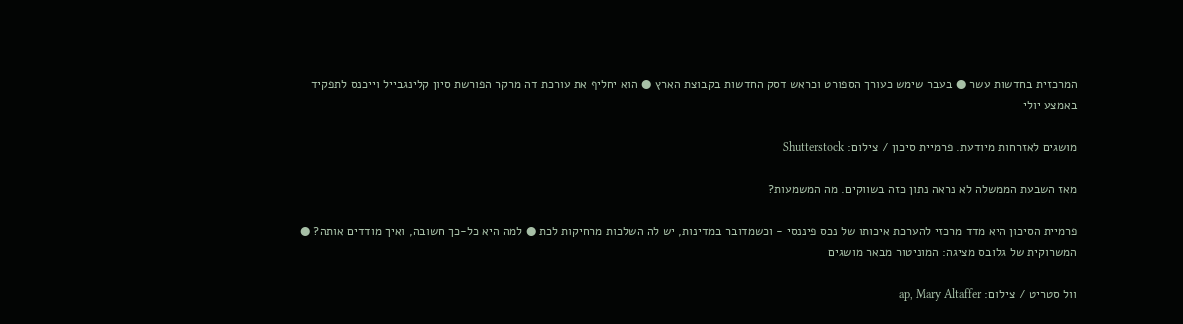המרכזית בחדשות עשר ● בעבר שימש כעורך הספורט וכראש דסק החדשות בקבוצת הארץ ● הוא יחליף את עורכת דה מרקר הפורשת סיון קלינגבייל וייכנס לתפקיד באמצע יולי

מושגים לאזרחות מיודעת. פרמיית סיכון / צילום: Shutterstock

מאז השבעת הממשלה לא נראה נתון כזה בשווקים. מה המשמעות?

פרמיית הסיכון היא מדד מרכזי להערכת איכותו של נכס פיננסי - וכשמדובר במדינות, יש לה השלכות מרחיקות לכת ● למה היא כל-כך חשובה, ואיך מודדים אותה? ● המשרוקית של גלובס מציגה: המוניטור מבאר מושגים

וול סטריט / צילום: ap, Mary Altaffer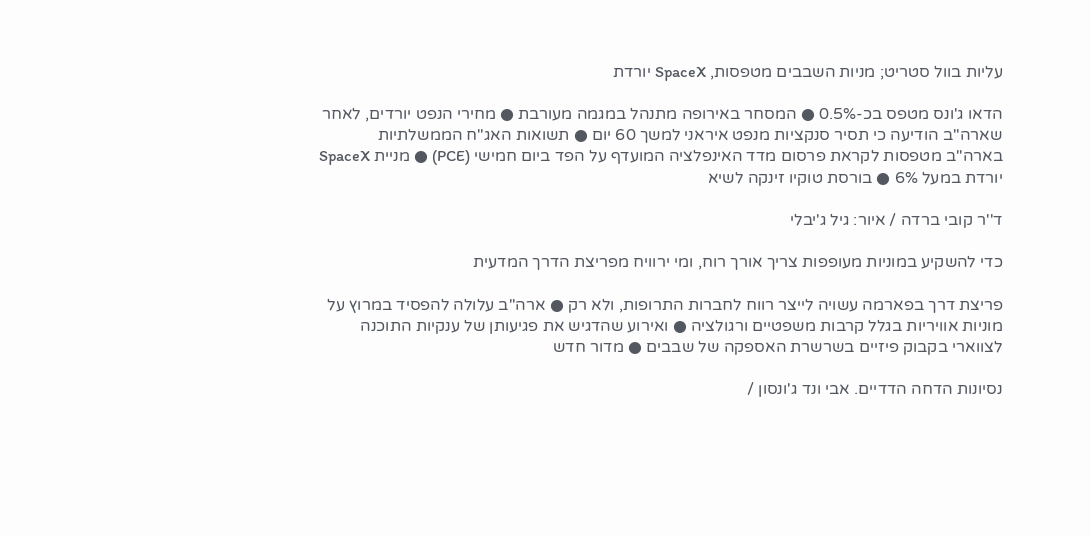עליות בוול סטריט; מניות השבבים מטפסות, SpaceX יורדת

הדאו ג'ונס מטפס בכ-0.5% ● המסחר באירופה מתנהל במגמה מעורבת ● מחירי הנפט יורדים, לאחר שארה"ב הודיעה כי תסיר סנקציות מנפט איראני למשך 60 יום ● תשואות האג"ח הממשלתיות בארה"ב מטפסות לקראת פרסום מדד האינפלציה המועדף על הפד ביום חמישי (PCE) ● מניית SpaceX יורדת במעל 6% ● בורסת טוקיו זינקה לשיא

ד''ר קובי ברדה / איור: גיל ג'יבלי

כדי להשקיע במוניות מעופפות צריך אורך רוח, ומי ירוויח מפריצת הדרך המדעית

פריצת דרך בפארמה עשויה לייצר רווח לחברות התרופות, ולא רק ● ארה"ב עלולה להפסיד במרוץ על מוניות אוויריות בגלל קרבות משפטיים ורגולציה ● ואירוע שהדגיש את פגיעותן של ענקיות התוכנה לצווארי בקבוק פיזיים בשרשרת האספקה של שבבים ● מדור חדש

נסיונות הדחה הדדיים. אבי ונד ג'ונסון /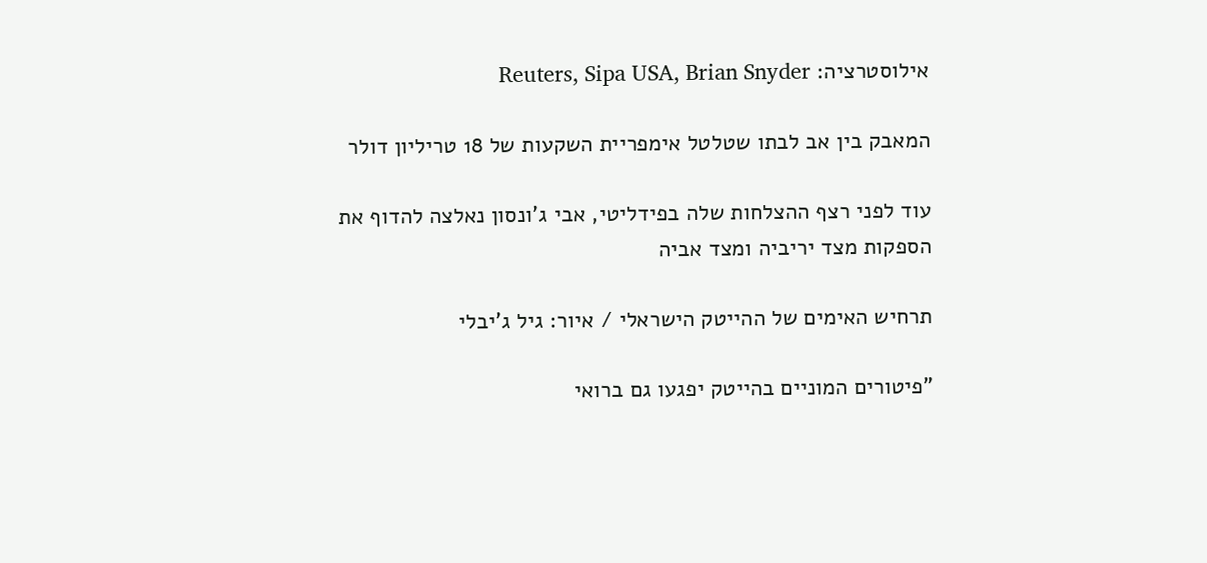אילוסטרציה: Reuters, Sipa USA, Brian Snyder

המאבק בין אב לבתו שטלטל אימפריית השקעות של 18 טריליון דולר

עוד לפני רצף ההצלחות שלה בפידליטי, אבי ג'ונסון נאלצה להדוף את הספקות מצד יריביה ומצד אביה

תרחיש האימים של ההייטק הישראלי / איור: גיל ג'יבלי

"פיטורים המוניים בהייטק יפגעו גם ברואי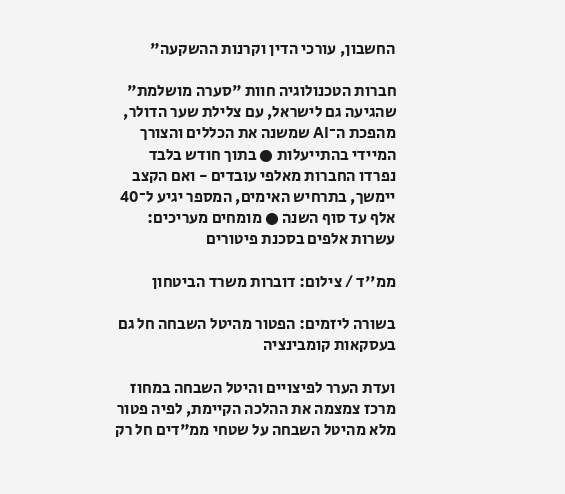החשבון, עורכי הדין וקרנות ההשקעה"

חברות הטכנולוגיה חוות "סערה מושלמת" שהגיעה גם לישראל, עם צלילת שער הדולר, מהפכת ה־AI שמשנה את הכללים והצורך המיידי בהתייעלות ● בתוך חודש בלבד נפרדו החברות מאלפי עובדים - ואם הקצב יימשך, בתרחיש האימים, המספר יגיע ל־40 אלף עד סוף השנה ● מומחים מעריכים: עשרות אלפים בסכנת פיטורים

ממ''ד / צילום: דוברות משרד הביטחון

בשורה ליזמים: הפטור מהיטל השבחה חל גם בעסקאות קומבינציה

ועדת הערר לפיצויים והיטל השבחה במחוז מרכז צמצמה את ההלכה הקיימת, לפיה פטור מלא מהיטל השבחה על שטחי ממ"דים חל רק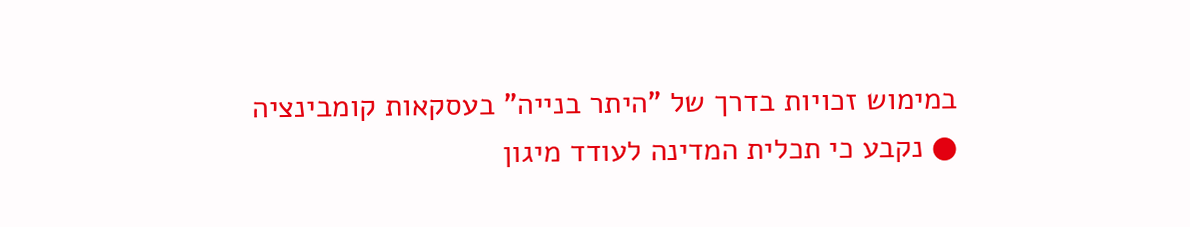במימוש זכויות בדרך של "היתר בנייה" בעסקאות קומבינציה ● נקבע כי תכלית המדינה לעודד מיגון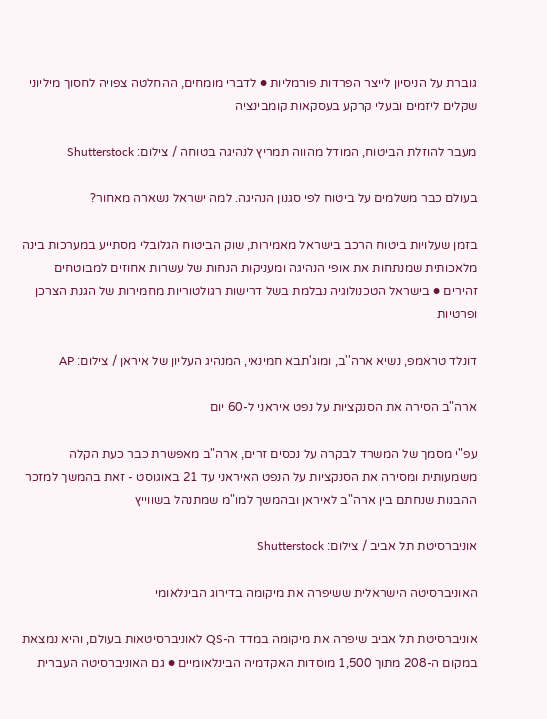גוברת על הניסיון לייצר הפרדות פורמליות ● לדברי מומחים, ההחלטה צפויה לחסוך מיליוני שקלים ליזמים ובעלי קרקע בעסקאות קומבינציה

מעבר להוזלת הביטוח, המודל מהווה תמריץ לנהיגה בטוחה / צילום: Shutterstock

בעולם כבר משלמים על ביטוח לפי סגנון הנהיגה. למה ישראל נשארה מאחור?

בזמן שעלויות ביטוח הרכב בישראל מאמירות, שוק הביטוח הגלובלי מסתייע במערכות בינה מלאכותית שמנתחות את אופי הנהיגה ומעניקות הנחות של עשרות אחוזים למבוטחים זהירים ● בישראל הטכנולוגיה נבלמת בשל דרישות רגולטוריות מחמירות של הגנת הצרכן ופרטיות

דונלד טראמפ, נשיא ארה''ב, ומוג'תבא חמינאי, המנהיג העליון של איראן / צילום: AP

ארה"ב הסירה את הסנקציות על נפט איראני ל-60 יום

עפ"י מסמך של המשרד לבקרה על נכסים זרים, ארה"ב מאפשרת כבר כעת הקלה משמעותית ומסירה את הסנקציות על הנפט האיראני עד 21 באוגוסט - זאת בהמשך למזכר ההבנות שנחתם בין ארה"ב לאיראן ובהמשך למו"מ שמתנהל בשווייץ

אוניברסיטת תל אביב / צילום: Shutterstock

האוניברסיטה הישראלית ששיפרה את מיקומה בדירוג הבינלאומי

אוניברסיטת תל אביב שיפרה את מיקומה במדד ה-QS לאוניברסיטאות בעולם, והיא נמצאת במקום ה-208 מתוך 1,500 מוסדות האקדמיה הבינלאומיים ● גם האוניברסיטה העברית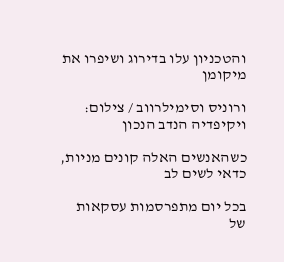והטכניון עלו בדירוג ושיפרו את מיקומן

ורוניס וסימילרווב / צילום: ויקיפדיה הנדב הנכון

כשהאנשים האלה קונים מניות, כדאי לשים לב

בכל יום מתפרסמות עסקאות של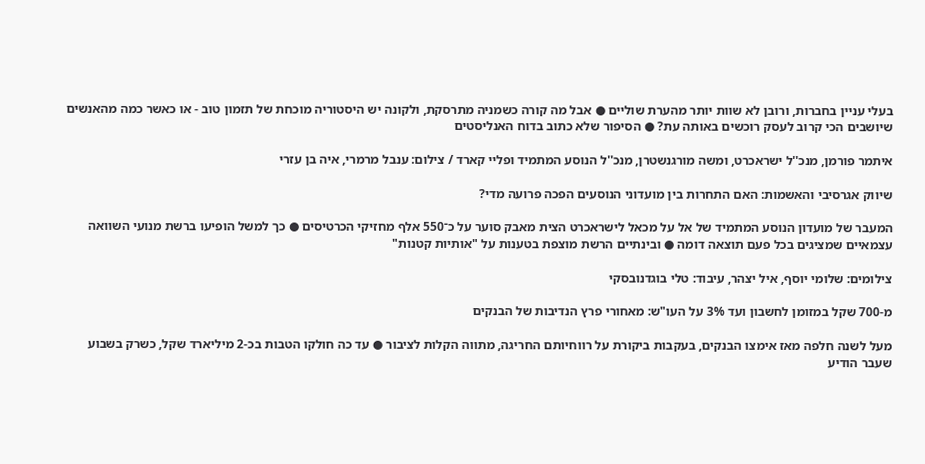בעלי עניין בחברות, ורובן לא שוות יותר מהערת שוליים ● אבל מה קורה כשמניה מתרסקת, ולקונה יש היסטוריה מוכחת של תזמון טוב - או כאשר כמה מהאנשים שיושבים הכי קרוב לעסק רוכשים באותה עת? ● הסיפור שלא כתוב בדוח האנליסטים

איתמר פורמן, מנכ''ל ישראכרט, ומשה מורגנשטרן, מנכ''ל הנוסע המתמיד ופליי קארד / צילום: ענבל מרמרי, איה בן עזרי

שיווק אגרסיבי והאשמות: האם התחרות בין מועדוני הנוסעים הפכה פרועה מדי?

המעבר של מועדון הנוסע המתמיד של אל על מכאל לישראכרט הצית מאבק סוער על כ־550 אלף מחזיקי הכרטיסים ● כך למשל הופיעו ברשת מנועי השוואה עצמאיים שמציגים בכל פעם תוצאה דומה ● ובינתיים הרשת מוצפת בטענות על "אותיות קטנות"

צילומים: שלומי יוסף, איל יצהר, עיבוד: טלי בוגדנובסקי

מ-700 שקל במזומן לחשבון ועד 3% על העו"ש: מאחורי פרץ הנדיבות של הבנקים

מעל לשנה חלפה מאז אימצו הבנקים, בעקבות ביקורת על רווחיותם החריגה, מתווה הקלות לציבור ● עד כה חולקו הטבות בכ-2 מיליארד שקל, כשרק בשבוע שעבר הודיע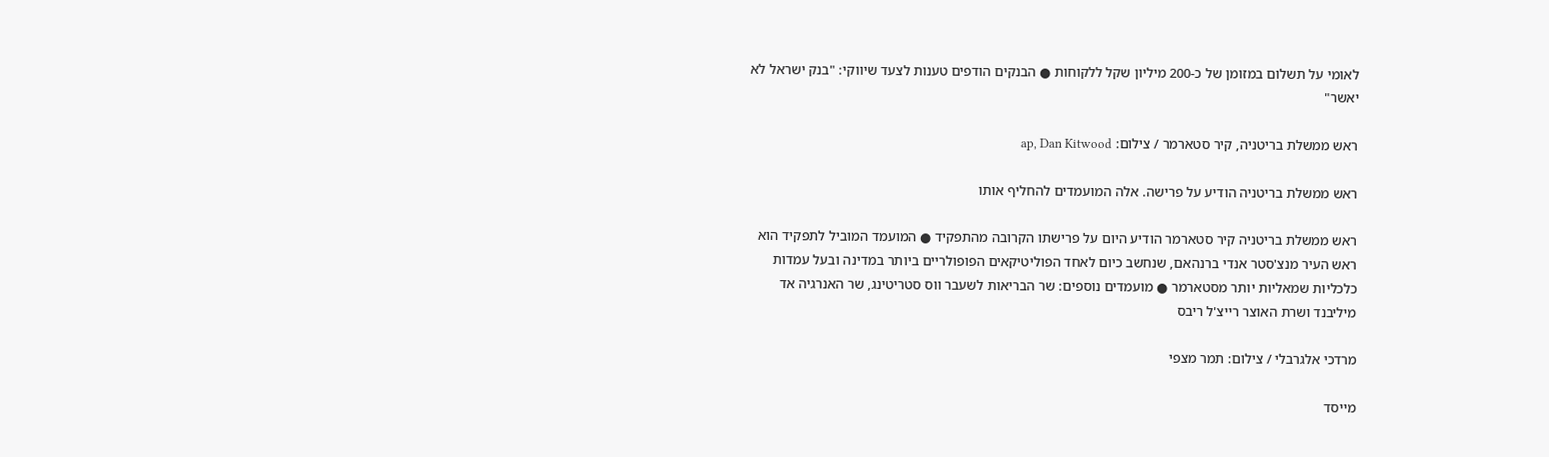לאומי על תשלום במזומן של כ-200 מיליון שקל ללקוחות ● הבנקים הודפים טענות לצעד שיווקי: "בנק ישראל לא יאשר"

ראש ממשלת בריטניה, קיר סטארמר / צילום: ap, Dan Kitwood

ראש ממשלת בריטניה הודיע על פרישה. אלה המועמדים להחליף אותו

ראש ממשלת בריטניה קיר סטארמר הודיע היום על פרישתו הקרובה מהתפקיד ● המועמד המוביל לתפקיד הוא ראש העיר מנצ'סטר אנדי ברנהאם, שנחשב כיום לאחד הפוליטיקאים הפופולריים ביותר במדינה ובעל עמדות כלכליות שמאליות יותר מסטארמר ● מועמדים נוספים: שר הבריאות לשעבר ווס סטריטינג, שר האנרגיה אד מיליבנד ושרת האוצר רייצ'ל ריבס

מרדכי אלגרבלי / צילום: תמר מצפי

מייסד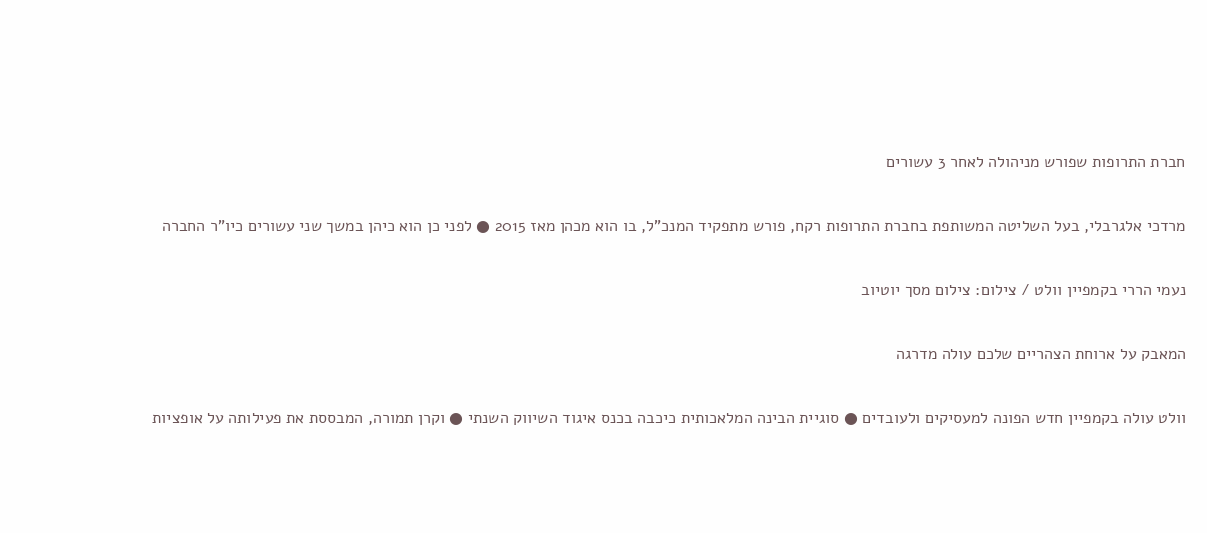חברת התרופות שפורש מניהולה לאחר 3 עשורים

מרדכי אלגרבלי, בעל השליטה המשותפת בחברת התרופות רקח, פורש מתפקיד המנכ"ל, בו הוא מכהן מאז 2015 ● לפני כן הוא כיהן במשך שני עשורים כיו"ר החברה

נעמי הררי בקמפיין וולט / צילום: צילום מסך יוטיוב

המאבק על ארוחת הצהריים שלכם עולה מדרגה

וולט עולה בקמפיין חדש הפונה למעסיקים ולעובדים ● סוגיית הבינה המלאכותית כיכבה בכנס איגוד השיווק השנתי ● וקרן תמורה, המבססת את פעילותה על אופציות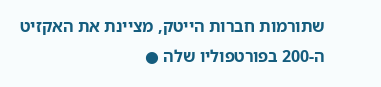שתורמות חברות הייטק, מציינת את האקזיט ה-200 בפורטפוליו שלה ●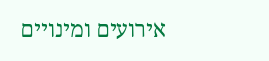אירועים ומינויים